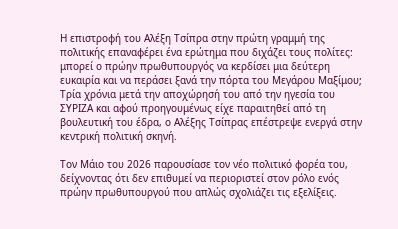Η επιστροφή του Αλέξη Τσίπρα στην πρώτη γραμμή της πολιτικής επαναφέρει ένα ερώτημα που διχάζει τους πολίτες: μπορεί ο πρώην πρωθυπουργός να κερδίσει μια δεύτερη ευκαιρία και να περάσει ξανά την πόρτα του Μεγάρου Μαξίμου;
Τρία χρόνια μετά την αποχώρησή του από την ηγεσία του ΣΥΡΙΖΑ και αφού προηγουμένως είχε παραιτηθεί από τη βουλευτική του έδρα, ο Αλέξης Τσίπρας επέστρεψε ενεργά στην κεντρική πολιτική σκηνή.

Τον Μάιο του 2026 παρουσίασε τον νέο πολιτικό φορέα του, δείχνοντας ότι δεν επιθυμεί να περιοριστεί στον ρόλο ενός πρώην πρωθυπουργού που απλώς σχολιάζει τις εξελίξεις.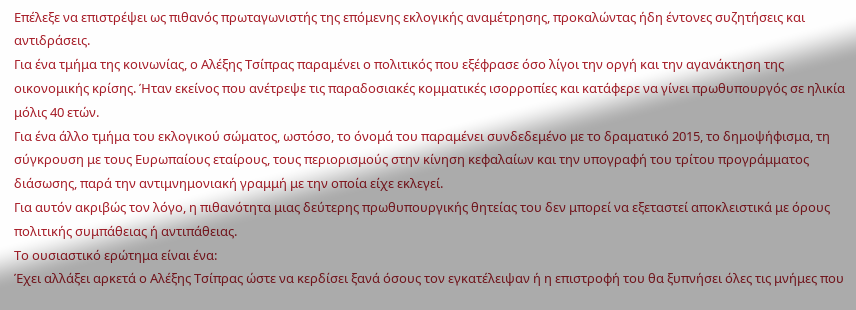Επέλεξε να επιστρέψει ως πιθανός πρωταγωνιστής της επόμενης εκλογικής αναμέτρησης, προκαλώντας ήδη έντονες συζητήσεις και αντιδράσεις.
Για ένα τμήμα της κοινωνίας, ο Αλέξης Τσίπρας παραμένει ο πολιτικός που εξέφρασε όσο λίγοι την οργή και την αγανάκτηση της οικονομικής κρίσης. Ήταν εκείνος που ανέτρεψε τις παραδοσιακές κομματικές ισορροπίες και κατάφερε να γίνει πρωθυπουργός σε ηλικία μόλις 40 ετών.
Για ένα άλλο τμήμα του εκλογικού σώματος, ωστόσο, το όνομά του παραμένει συνδεδεμένο με το δραματικό 2015, το δημοψήφισμα, τη σύγκρουση με τους Ευρωπαίους εταίρους, τους περιορισμούς στην κίνηση κεφαλαίων και την υπογραφή του τρίτου προγράμματος διάσωσης, παρά την αντιμνημονιακή γραμμή με την οποία είχε εκλεγεί.
Για αυτόν ακριβώς τον λόγο, η πιθανότητα μιας δεύτερης πρωθυπουργικής θητείας του δεν μπορεί να εξεταστεί αποκλειστικά με όρους πολιτικής συμπάθειας ή αντιπάθειας.
Το ουσιαστικό ερώτημα είναι ένα:
Έχει αλλάξει αρκετά ο Αλέξης Τσίπρας ώστε να κερδίσει ξανά όσους τον εγκατέλειψαν ή η επιστροφή του θα ξυπνήσει όλες τις μνήμες που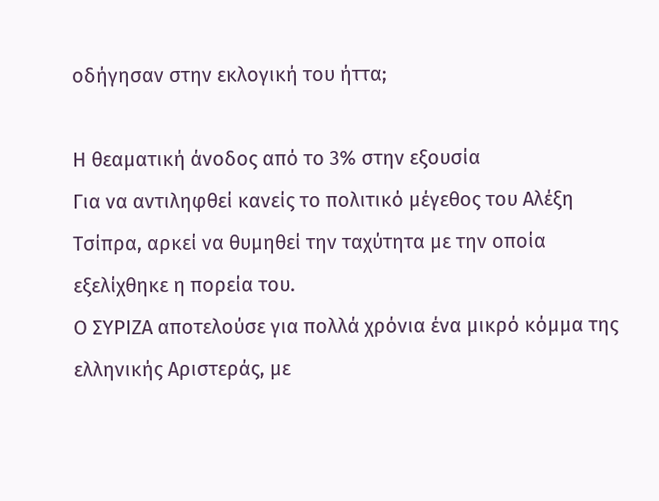οδήγησαν στην εκλογική του ήττα;

Η θεαματική άνοδος από το 3% στην εξουσία
Για να αντιληφθεί κανείς το πολιτικό μέγεθος του Αλέξη Τσίπρα, αρκεί να θυμηθεί την ταχύτητα με την οποία εξελίχθηκε η πορεία του.
Ο ΣΥΡΙΖΑ αποτελούσε για πολλά χρόνια ένα μικρό κόμμα της ελληνικής Αριστεράς, με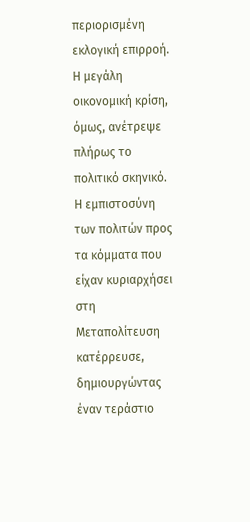περιορισμένη εκλογική επιρροή. Η μεγάλη οικονομική κρίση, όμως, ανέτρεψε πλήρως το πολιτικό σκηνικό.
Η εμπιστοσύνη των πολιτών προς τα κόμματα που είχαν κυριαρχήσει στη Μεταπολίτευση κατέρρευσε, δημιουργώντας έναν τεράστιο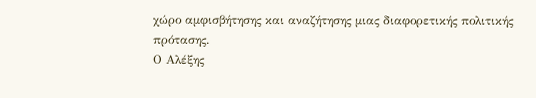χώρο αμφισβήτησης και αναζήτησης μιας διαφορετικής πολιτικής πρότασης.
Ο Αλέξης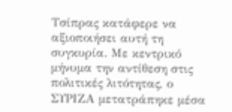Τσίπρας κατάφερε να αξιοποιήσει αυτή τη συγκυρία. Με κεντρικό μήνυμα την αντίθεση στις πολιτικές λιτότητας, ο ΣΥΡΙΖΑ μετατράπηκε μέσα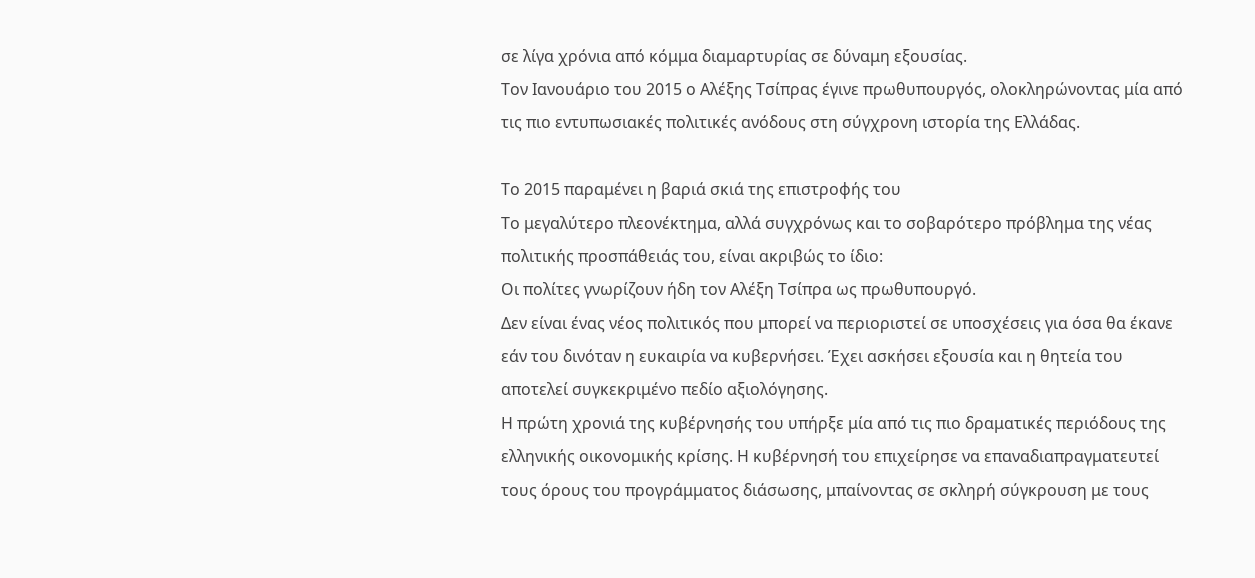σε λίγα χρόνια από κόμμα διαμαρτυρίας σε δύναμη εξουσίας.
Τον Ιανουάριο του 2015 ο Αλέξης Τσίπρας έγινε πρωθυπουργός, ολοκληρώνοντας μία από τις πιο εντυπωσιακές πολιτικές ανόδους στη σύγχρονη ιστορία της Ελλάδας.

Το 2015 παραμένει η βαριά σκιά της επιστροφής του
Το μεγαλύτερο πλεονέκτημα, αλλά συγχρόνως και το σοβαρότερο πρόβλημα της νέας πολιτικής προσπάθειάς του, είναι ακριβώς το ίδιο:
Οι πολίτες γνωρίζουν ήδη τον Αλέξη Τσίπρα ως πρωθυπουργό.
Δεν είναι ένας νέος πολιτικός που μπορεί να περιοριστεί σε υποσχέσεις για όσα θα έκανε εάν του δινόταν η ευκαιρία να κυβερνήσει. Έχει ασκήσει εξουσία και η θητεία του αποτελεί συγκεκριμένο πεδίο αξιολόγησης.
Η πρώτη χρονιά της κυβέρνησής του υπήρξε μία από τις πιο δραματικές περιόδους της ελληνικής οικονομικής κρίσης. Η κυβέρνησή του επιχείρησε να επαναδιαπραγματευτεί τους όρους του προγράμματος διάσωσης, μπαίνοντας σε σκληρή σύγκρουση με τους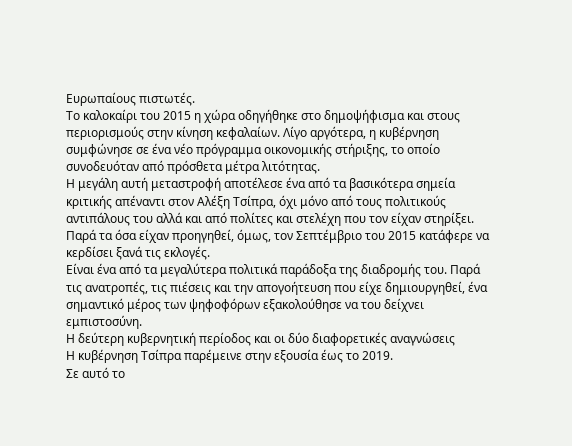Ευρωπαίους πιστωτές.
Το καλοκαίρι του 2015 η χώρα οδηγήθηκε στο δημοψήφισμα και στους περιορισμούς στην κίνηση κεφαλαίων. Λίγο αργότερα, η κυβέρνηση συμφώνησε σε ένα νέο πρόγραμμα οικονομικής στήριξης, το οποίο συνοδευόταν από πρόσθετα μέτρα λιτότητας.
Η μεγάλη αυτή μεταστροφή αποτέλεσε ένα από τα βασικότερα σημεία κριτικής απέναντι στον Αλέξη Τσίπρα, όχι μόνο από τους πολιτικούς αντιπάλους του αλλά και από πολίτες και στελέχη που τον είχαν στηρίξει.
Παρά τα όσα είχαν προηγηθεί, όμως, τον Σεπτέμβριο του 2015 κατάφερε να κερδίσει ξανά τις εκλογές.
Είναι ένα από τα μεγαλύτερα πολιτικά παράδοξα της διαδρομής του. Παρά τις ανατροπές, τις πιέσεις και την απογοήτευση που είχε δημιουργηθεί, ένα σημαντικό μέρος των ψηφοφόρων εξακολούθησε να του δείχνει εμπιστοσύνη.
Η δεύτερη κυβερνητική περίοδος και οι δύο διαφορετικές αναγνώσεις
Η κυβέρνηση Τσίπρα παρέμεινε στην εξουσία έως το 2019.
Σε αυτό το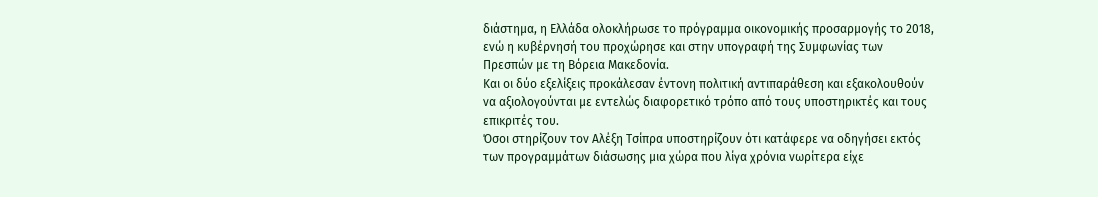διάστημα, η Ελλάδα ολοκλήρωσε το πρόγραμμα οικονομικής προσαρμογής το 2018, ενώ η κυβέρνησή του προχώρησε και στην υπογραφή της Συμφωνίας των Πρεσπών με τη Βόρεια Μακεδονία.
Και οι δύο εξελίξεις προκάλεσαν έντονη πολιτική αντιπαράθεση και εξακολουθούν να αξιολογούνται με εντελώς διαφορετικό τρόπο από τους υποστηρικτές και τους επικριτές του.
Όσοι στηρίζουν τον Αλέξη Τσίπρα υποστηρίζουν ότι κατάφερε να οδηγήσει εκτός των προγραμμάτων διάσωσης μια χώρα που λίγα χρόνια νωρίτερα είχε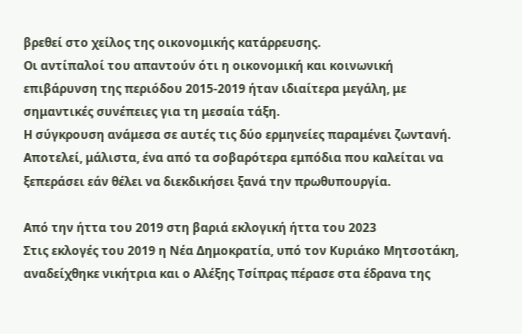βρεθεί στο χείλος της οικονομικής κατάρρευσης.
Οι αντίπαλοί του απαντούν ότι η οικονομική και κοινωνική επιβάρυνση της περιόδου 2015-2019 ήταν ιδιαίτερα μεγάλη, με σημαντικές συνέπειες για τη μεσαία τάξη.
Η σύγκρουση ανάμεσα σε αυτές τις δύο ερμηνείες παραμένει ζωντανή. Αποτελεί, μάλιστα, ένα από τα σοβαρότερα εμπόδια που καλείται να ξεπεράσει εάν θέλει να διεκδικήσει ξανά την πρωθυπουργία.

Από την ήττα του 2019 στη βαριά εκλογική ήττα του 2023
Στις εκλογές του 2019 η Νέα Δημοκρατία, υπό τον Κυριάκο Μητσοτάκη, αναδείχθηκε νικήτρια και ο Αλέξης Τσίπρας πέρασε στα έδρανα της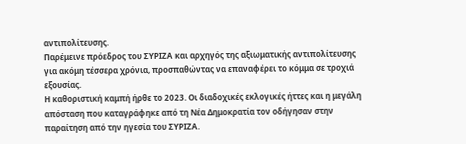αντιπολίτευσης.
Παρέμεινε πρόεδρος του ΣΥΡΙΖΑ και αρχηγός της αξιωματικής αντιπολίτευσης για ακόμη τέσσερα χρόνια, προσπαθώντας να επαναφέρει το κόμμα σε τροχιά εξουσίας.
Η καθοριστική καμπή ήρθε το 2023. Οι διαδοχικές εκλογικές ήττες και η μεγάλη απόσταση που καταγράφηκε από τη Νέα Δημοκρατία τον οδήγησαν στην παραίτηση από την ηγεσία του ΣΥΡΙΖΑ.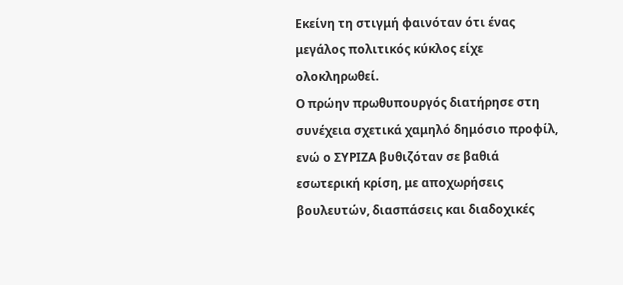Εκείνη τη στιγμή φαινόταν ότι ένας μεγάλος πολιτικός κύκλος είχε ολοκληρωθεί.
Ο πρώην πρωθυπουργός διατήρησε στη συνέχεια σχετικά χαμηλό δημόσιο προφίλ, ενώ ο ΣΥΡΙΖΑ βυθιζόταν σε βαθιά εσωτερική κρίση, με αποχωρήσεις βουλευτών, διασπάσεις και διαδοχικές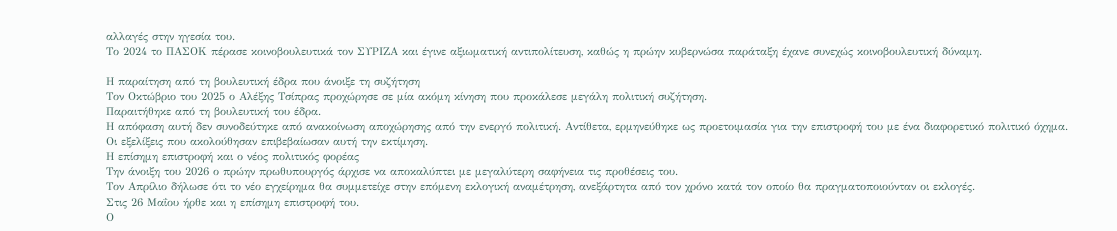αλλαγές στην ηγεσία του.
Το 2024 το ΠΑΣΟΚ πέρασε κοινοβουλευτικά τον ΣΥΡΙΖΑ και έγινε αξιωματική αντιπολίτευση, καθώς η πρώην κυβερνώσα παράταξη έχανε συνεχώς κοινοβουλευτική δύναμη.

Η παραίτηση από τη βουλευτική έδρα που άνοιξε τη συζήτηση
Τον Οκτώβριο του 2025 ο Αλέξης Τσίπρας προχώρησε σε μία ακόμη κίνηση που προκάλεσε μεγάλη πολιτική συζήτηση.
Παραιτήθηκε από τη βουλευτική του έδρα.
Η απόφαση αυτή δεν συνοδεύτηκε από ανακοίνωση αποχώρησης από την ενεργό πολιτική. Αντίθετα, ερμηνεύθηκε ως προετοιμασία για την επιστροφή του με ένα διαφορετικό πολιτικό όχημα.
Οι εξελίξεις που ακολούθησαν επιβεβαίωσαν αυτή την εκτίμηση.
Η επίσημη επιστροφή και ο νέος πολιτικός φορέας
Την άνοιξη του 2026 ο πρώην πρωθυπουργός άρχισε να αποκαλύπτει με μεγαλύτερη σαφήνεια τις προθέσεις του.
Τον Απρίλιο δήλωσε ότι το νέο εγχείρημα θα συμμετείχε στην επόμενη εκλογική αναμέτρηση, ανεξάρτητα από τον χρόνο κατά τον οποίο θα πραγματοποιούνταν οι εκλογές.
Στις 26 Μαΐου ήρθε και η επίσημη επιστροφή του.
Ο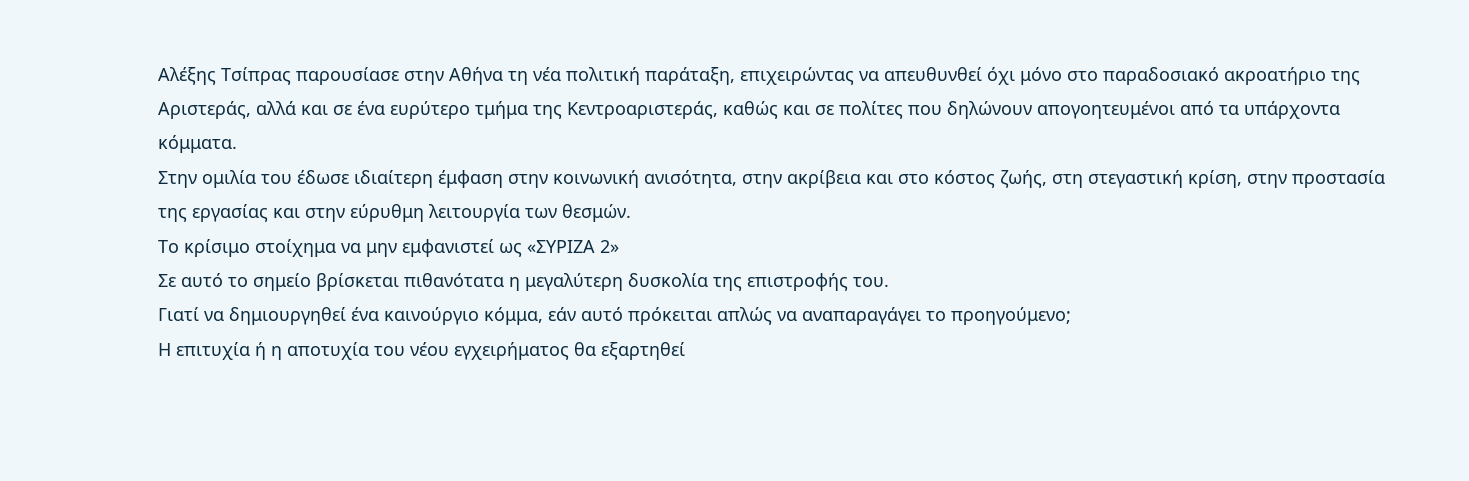Αλέξης Τσίπρας παρουσίασε στην Αθήνα τη νέα πολιτική παράταξη, επιχειρώντας να απευθυνθεί όχι μόνο στο παραδοσιακό ακροατήριο της Αριστεράς, αλλά και σε ένα ευρύτερο τμήμα της Κεντροαριστεράς, καθώς και σε πολίτες που δηλώνουν απογοητευμένοι από τα υπάρχοντα κόμματα.
Στην ομιλία του έδωσε ιδιαίτερη έμφαση στην κοινωνική ανισότητα, στην ακρίβεια και στο κόστος ζωής, στη στεγαστική κρίση, στην προστασία της εργασίας και στην εύρυθμη λειτουργία των θεσμών.
Το κρίσιμο στοίχημα να μην εμφανιστεί ως «ΣΥΡΙΖΑ 2»
Σε αυτό το σημείο βρίσκεται πιθανότατα η μεγαλύτερη δυσκολία της επιστροφής του.
Γιατί να δημιουργηθεί ένα καινούργιο κόμμα, εάν αυτό πρόκειται απλώς να αναπαραγάγει το προηγούμενο;
Η επιτυχία ή η αποτυχία του νέου εγχειρήματος θα εξαρτηθεί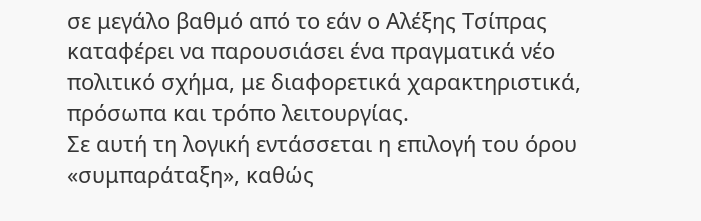σε μεγάλο βαθμό από το εάν ο Αλέξης Τσίπρας καταφέρει να παρουσιάσει ένα πραγματικά νέο πολιτικό σχήμα, με διαφορετικά χαρακτηριστικά, πρόσωπα και τρόπο λειτουργίας.
Σε αυτή τη λογική εντάσσεται η επιλογή του όρου «συμπαράταξη», καθώς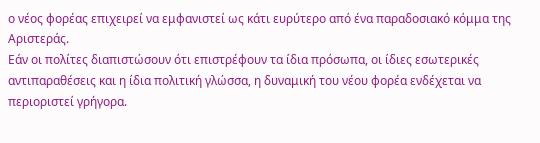ο νέος φορέας επιχειρεί να εμφανιστεί ως κάτι ευρύτερο από ένα παραδοσιακό κόμμα της Αριστεράς.
Εάν οι πολίτες διαπιστώσουν ότι επιστρέφουν τα ίδια πρόσωπα, οι ίδιες εσωτερικές αντιπαραθέσεις και η ίδια πολιτική γλώσσα, η δυναμική του νέου φορέα ενδέχεται να περιοριστεί γρήγορα.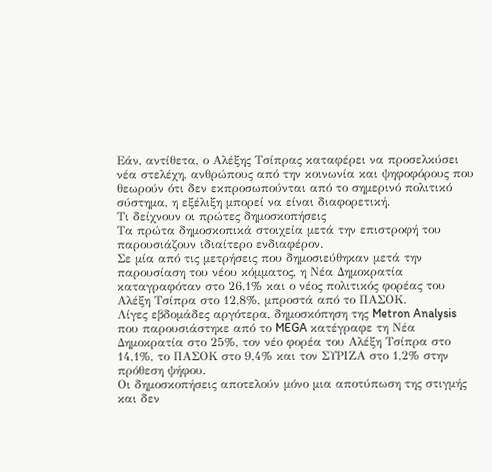Εάν, αντίθετα, ο Αλέξης Τσίπρας καταφέρει να προσελκύσει νέα στελέχη, ανθρώπους από την κοινωνία και ψηφοφόρους που θεωρούν ότι δεν εκπροσωπούνται από το σημερινό πολιτικό σύστημα, η εξέλιξη μπορεί να είναι διαφορετική.
Τι δείχνουν οι πρώτες δημοσκοπήσεις
Τα πρώτα δημοσκοπικά στοιχεία μετά την επιστροφή του παρουσιάζουν ιδιαίτερο ενδιαφέρον.
Σε μία από τις μετρήσεις που δημοσιεύθηκαν μετά την παρουσίαση του νέου κόμματος, η Νέα Δημοκρατία καταγραφόταν στο 26,1% και ο νέος πολιτικός φορέας του Αλέξη Τσίπρα στο 12,8%, μπροστά από το ΠΑΣΟΚ.
Λίγες εβδομάδες αργότερα, δημοσκόπηση της Metron Analysis που παρουσιάστηκε από το MEGA κατέγραφε τη Νέα Δημοκρατία στο 25%, τον νέο φορέα του Αλέξη Τσίπρα στο 14,1%, το ΠΑΣΟΚ στο 9,4% και τον ΣΥΡΙΖΑ στο 1,2% στην πρόθεση ψήφου.
Οι δημοσκοπήσεις αποτελούν μόνο μια αποτύπωση της στιγμής και δεν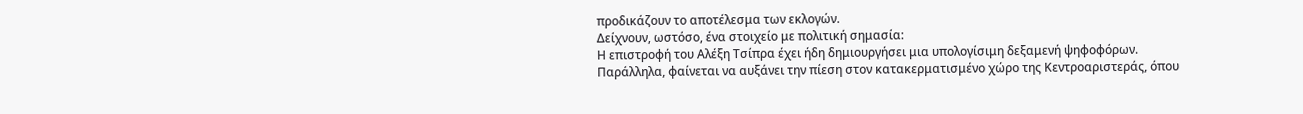προδικάζουν το αποτέλεσμα των εκλογών.
Δείχνουν, ωστόσο, ένα στοιχείο με πολιτική σημασία:
Η επιστροφή του Αλέξη Τσίπρα έχει ήδη δημιουργήσει μια υπολογίσιμη δεξαμενή ψηφοφόρων.
Παράλληλα, φαίνεται να αυξάνει την πίεση στον κατακερματισμένο χώρο της Κεντροαριστεράς, όπου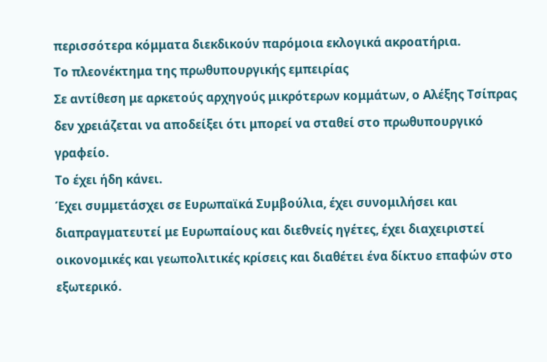περισσότερα κόμματα διεκδικούν παρόμοια εκλογικά ακροατήρια.
Το πλεονέκτημα της πρωθυπουργικής εμπειρίας
Σε αντίθεση με αρκετούς αρχηγούς μικρότερων κομμάτων, ο Αλέξης Τσίπρας δεν χρειάζεται να αποδείξει ότι μπορεί να σταθεί στο πρωθυπουργικό γραφείο.
Το έχει ήδη κάνει.
Έχει συμμετάσχει σε Ευρωπαϊκά Συμβούλια, έχει συνομιλήσει και διαπραγματευτεί με Ευρωπαίους και διεθνείς ηγέτες, έχει διαχειριστεί οικονομικές και γεωπολιτικές κρίσεις και διαθέτει ένα δίκτυο επαφών στο εξωτερικό.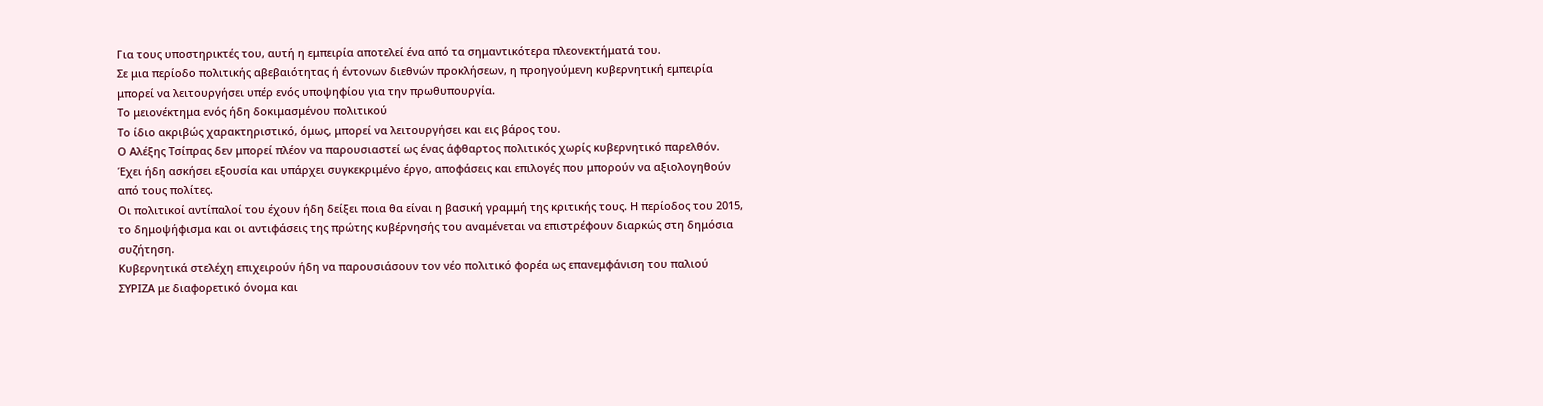Για τους υποστηρικτές του, αυτή η εμπειρία αποτελεί ένα από τα σημαντικότερα πλεονεκτήματά του.
Σε μια περίοδο πολιτικής αβεβαιότητας ή έντονων διεθνών προκλήσεων, η προηγούμενη κυβερνητική εμπειρία μπορεί να λειτουργήσει υπέρ ενός υποψηφίου για την πρωθυπουργία.
Το μειονέκτημα ενός ήδη δοκιμασμένου πολιτικού
Το ίδιο ακριβώς χαρακτηριστικό, όμως, μπορεί να λειτουργήσει και εις βάρος του.
Ο Αλέξης Τσίπρας δεν μπορεί πλέον να παρουσιαστεί ως ένας άφθαρτος πολιτικός χωρίς κυβερνητικό παρελθόν. Έχει ήδη ασκήσει εξουσία και υπάρχει συγκεκριμένο έργο, αποφάσεις και επιλογές που μπορούν να αξιολογηθούν από τους πολίτες.
Οι πολιτικοί αντίπαλοί του έχουν ήδη δείξει ποια θα είναι η βασική γραμμή της κριτικής τους. Η περίοδος του 2015, το δημοψήφισμα και οι αντιφάσεις της πρώτης κυβέρνησής του αναμένεται να επιστρέφουν διαρκώς στη δημόσια συζήτηση.
Κυβερνητικά στελέχη επιχειρούν ήδη να παρουσιάσουν τον νέο πολιτικό φορέα ως επανεμφάνιση του παλιού ΣΥΡΙΖΑ με διαφορετικό όνομα και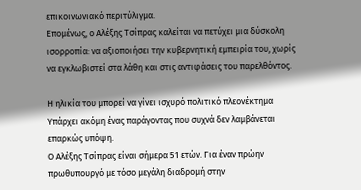επικοινωνιακό περιτύλιγμα.
Επομένως, ο Αλέξης Τσίπρας καλείται να πετύχει μια δύσκολη ισορροπία: να αξιοποιήσει την κυβερνητική εμπειρία του, χωρίς να εγκλωβιστεί στα λάθη και στις αντιφάσεις του παρελθόντος.

Η ηλικία του μπορεί να γίνει ισχυρό πολιτικό πλεονέκτημα
Υπάρχει ακόμη ένας παράγοντας που συχνά δεν λαμβάνεται επαρκώς υπόψη.
Ο Αλέξης Τσίπρας είναι σήμερα 51 ετών. Για έναν πρώην πρωθυπουργό με τόσο μεγάλη διαδρομή στην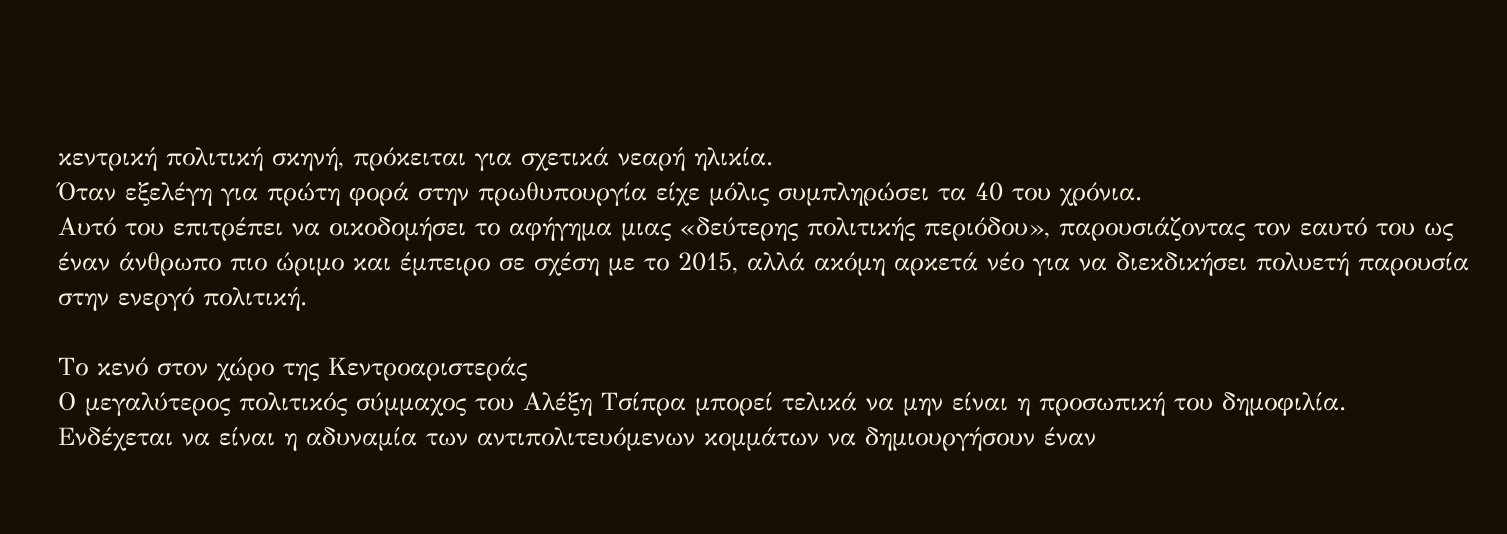κεντρική πολιτική σκηνή, πρόκειται για σχετικά νεαρή ηλικία.
Όταν εξελέγη για πρώτη φορά στην πρωθυπουργία είχε μόλις συμπληρώσει τα 40 του χρόνια.
Αυτό του επιτρέπει να οικοδομήσει το αφήγημα μιας «δεύτερης πολιτικής περιόδου», παρουσιάζοντας τον εαυτό του ως έναν άνθρωπο πιο ώριμο και έμπειρο σε σχέση με το 2015, αλλά ακόμη αρκετά νέο για να διεκδικήσει πολυετή παρουσία στην ενεργό πολιτική.

Το κενό στον χώρο της Κεντροαριστεράς
Ο μεγαλύτερος πολιτικός σύμμαχος του Αλέξη Τσίπρα μπορεί τελικά να μην είναι η προσωπική του δημοφιλία.
Ενδέχεται να είναι η αδυναμία των αντιπολιτευόμενων κομμάτων να δημιουργήσουν έναν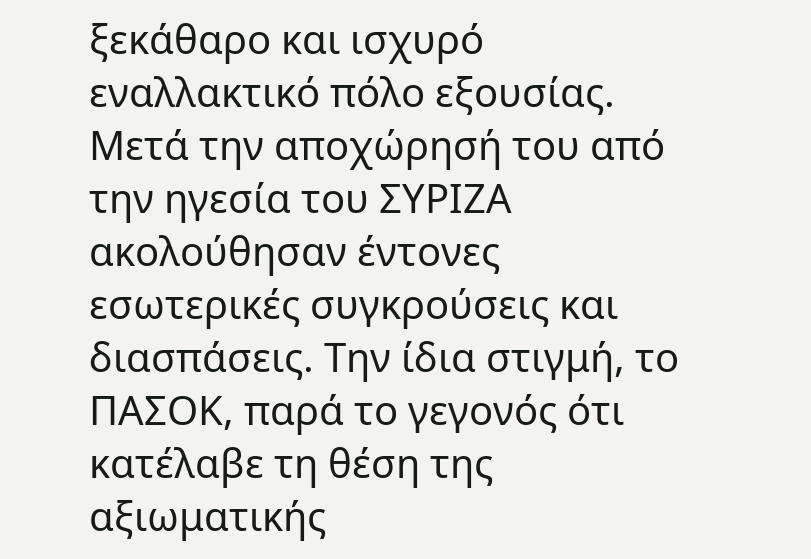ξεκάθαρο και ισχυρό εναλλακτικό πόλο εξουσίας.
Μετά την αποχώρησή του από την ηγεσία του ΣΥΡΙΖΑ ακολούθησαν έντονες εσωτερικές συγκρούσεις και διασπάσεις. Την ίδια στιγμή, το ΠΑΣΟΚ, παρά το γεγονός ότι κατέλαβε τη θέση της αξιωματικής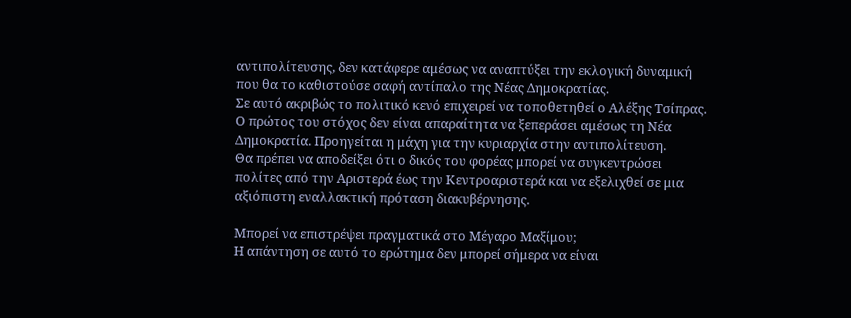αντιπολίτευσης, δεν κατάφερε αμέσως να αναπτύξει την εκλογική δυναμική που θα το καθιστούσε σαφή αντίπαλο της Νέας Δημοκρατίας.
Σε αυτό ακριβώς το πολιτικό κενό επιχειρεί να τοποθετηθεί ο Αλέξης Τσίπρας.
Ο πρώτος του στόχος δεν είναι απαραίτητα να ξεπεράσει αμέσως τη Νέα Δημοκρατία. Προηγείται η μάχη για την κυριαρχία στην αντιπολίτευση.
Θα πρέπει να αποδείξει ότι ο δικός του φορέας μπορεί να συγκεντρώσει πολίτες από την Αριστερά έως την Κεντροαριστερά και να εξελιχθεί σε μια αξιόπιστη εναλλακτική πρόταση διακυβέρνησης.

Μπορεί να επιστρέψει πραγματικά στο Μέγαρο Μαξίμου;
Η απάντηση σε αυτό το ερώτημα δεν μπορεί σήμερα να είναι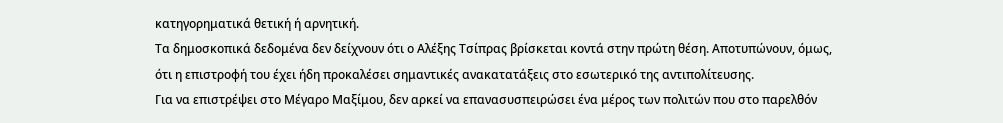κατηγορηματικά θετική ή αρνητική.
Τα δημοσκοπικά δεδομένα δεν δείχνουν ότι ο Αλέξης Τσίπρας βρίσκεται κοντά στην πρώτη θέση. Αποτυπώνουν, όμως, ότι η επιστροφή του έχει ήδη προκαλέσει σημαντικές ανακατατάξεις στο εσωτερικό της αντιπολίτευσης.
Για να επιστρέψει στο Μέγαρο Μαξίμου, δεν αρκεί να επανασυσπειρώσει ένα μέρος των πολιτών που στο παρελθόν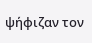ψήφιζαν τον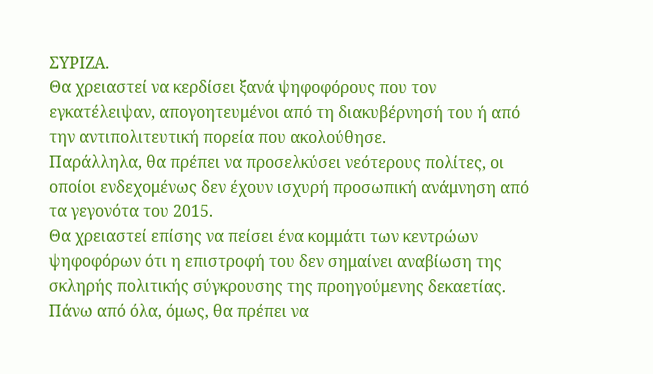ΣΥΡΙΖΑ.
Θα χρειαστεί να κερδίσει ξανά ψηφοφόρους που τον εγκατέλειψαν, απογοητευμένοι από τη διακυβέρνησή του ή από την αντιπολιτευτική πορεία που ακολούθησε.
Παράλληλα, θα πρέπει να προσελκύσει νεότερους πολίτες, οι οποίοι ενδεχομένως δεν έχουν ισχυρή προσωπική ανάμνηση από τα γεγονότα του 2015.
Θα χρειαστεί επίσης να πείσει ένα κομμάτι των κεντρώων ψηφοφόρων ότι η επιστροφή του δεν σημαίνει αναβίωση της σκληρής πολιτικής σύγκρουσης της προηγούμενης δεκαετίας.
Πάνω από όλα, όμως, θα πρέπει να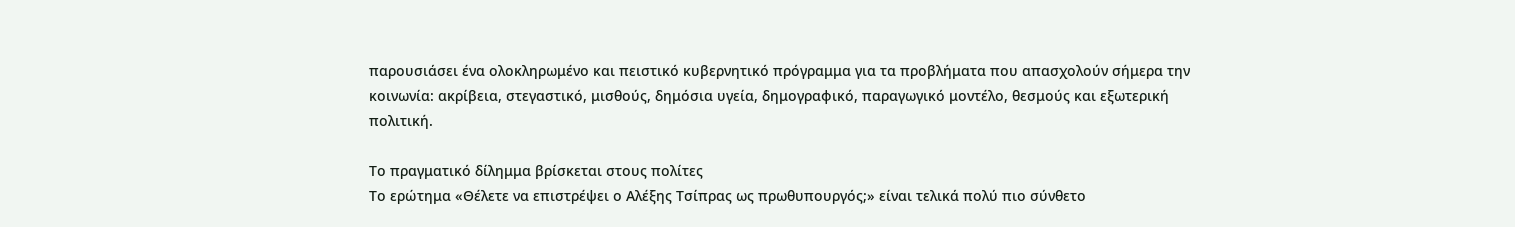παρουσιάσει ένα ολοκληρωμένο και πειστικό κυβερνητικό πρόγραμμα για τα προβλήματα που απασχολούν σήμερα την κοινωνία: ακρίβεια, στεγαστικό, μισθούς, δημόσια υγεία, δημογραφικό, παραγωγικό μοντέλο, θεσμούς και εξωτερική πολιτική.

Το πραγματικό δίλημμα βρίσκεται στους πολίτες
Το ερώτημα «Θέλετε να επιστρέψει ο Αλέξης Τσίπρας ως πρωθυπουργός;» είναι τελικά πολύ πιο σύνθετο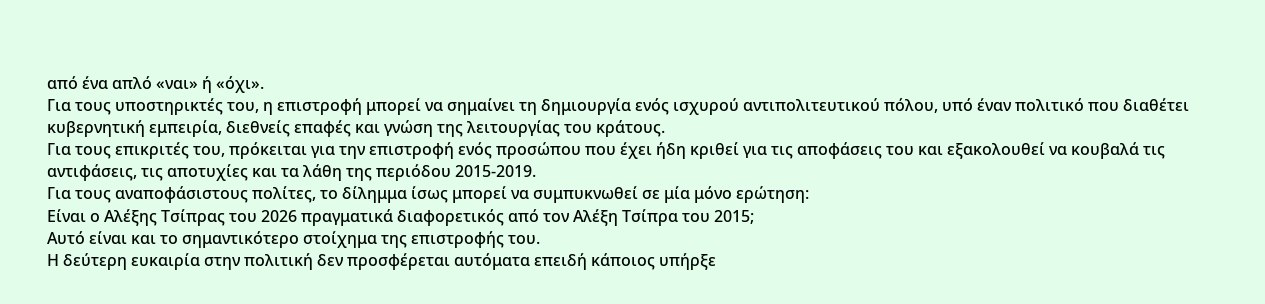από ένα απλό «ναι» ή «όχι».
Για τους υποστηρικτές του, η επιστροφή μπορεί να σημαίνει τη δημιουργία ενός ισχυρού αντιπολιτευτικού πόλου, υπό έναν πολιτικό που διαθέτει κυβερνητική εμπειρία, διεθνείς επαφές και γνώση της λειτουργίας του κράτους.
Για τους επικριτές του, πρόκειται για την επιστροφή ενός προσώπου που έχει ήδη κριθεί για τις αποφάσεις του και εξακολουθεί να κουβαλά τις αντιφάσεις, τις αποτυχίες και τα λάθη της περιόδου 2015-2019.
Για τους αναποφάσιστους πολίτες, το δίλημμα ίσως μπορεί να συμπυκνωθεί σε μία μόνο ερώτηση:
Είναι ο Αλέξης Τσίπρας του 2026 πραγματικά διαφορετικός από τον Αλέξη Τσίπρα του 2015;
Αυτό είναι και το σημαντικότερο στοίχημα της επιστροφής του.
Η δεύτερη ευκαιρία στην πολιτική δεν προσφέρεται αυτόματα επειδή κάποιος υπήρξε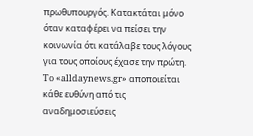πρωθυπουργός. Κατακτάται μόνο όταν καταφέρει να πείσει την κοινωνία ότι κατάλαβε τους λόγους για τους οποίους έχασε την πρώτη.
To «alldaynews.gr» αποποιείται κάθε ευθύνη από τις αναδημοσιεύσεις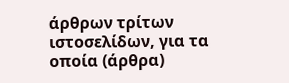άρθρων τρίτων ιστοσελίδων, για τα οποία (άρθρα)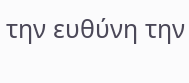την ευθύνη την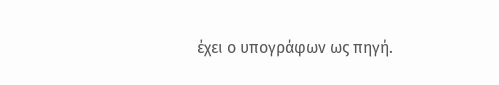έχει ο υπογράφων ως πηγή.